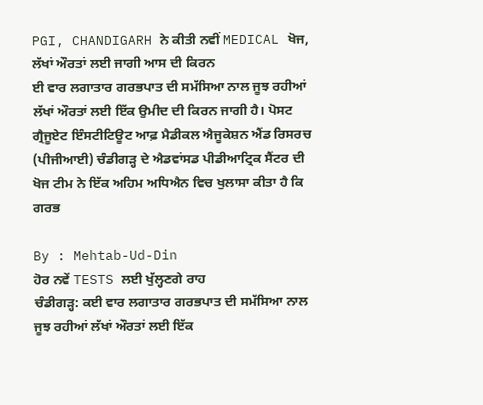PGI, CHANDIGARH ਨੇ ਕੀਤੀ ਨਵੀਂ MEDICAL ਖੋਜ, ਲੱਖਾਂ ਔਰਤਾਂ ਲਈ ਜਾਗੀ ਆਸ ਦੀ ਕਿਰਨ
ਈ ਵਾਰ ਲਗਾਤਾਰ ਗਰਭਪਾਤ ਦੀ ਸਮੱਸਿਆ ਨਾਲ ਜੂਝ ਰਹੀਆਂ ਲੱਖਾਂ ਔਰਤਾਂ ਲਈ ਇੱਕ ਉਮੀਦ ਦੀ ਕਿਰਨ ਜਾਗੀ ਹੈ। ਪੋਸਟ ਗ੍ਰੈਜੂਏਟ ਇੰਸਟੀਟਿਊਟ ਆਫ਼ ਮੈਡੀਕਲ ਐਜੂਕੇਸ਼ਨ ਐਂਡ ਰਿਸਰਚ (ਪੀਜੀਆਈ) ਚੰਡੀਗੜ੍ਹ ਦੇ ਐਡਵਾਂਸਡ ਪੀਡੀਆਟ੍ਰਿਕ ਸੈਂਟਰ ਦੀ ਖੋਜ ਟੀਮ ਨੇ ਇੱਕ ਅਹਿਮ ਅਧਿਐਨ ਵਿਚ ਖੁਲਾਸਾ ਕੀਤਾ ਹੈ ਕਿ ਗਰਭ

By : Mehtab-Ud-Din
ਹੋਰ ਨਵੇਂ TESTS ਲਈ ਖੁੱਲ੍ਹਣਗੇ ਰਾਹ
ਚੰਡੀਗੜ੍ਹ: ਕਈ ਵਾਰ ਲਗਾਤਾਰ ਗਰਭਪਾਤ ਦੀ ਸਮੱਸਿਆ ਨਾਲ ਜੂਝ ਰਹੀਆਂ ਲੱਖਾਂ ਔਰਤਾਂ ਲਈ ਇੱਕ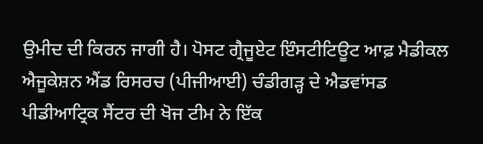ਉਮੀਦ ਦੀ ਕਿਰਨ ਜਾਗੀ ਹੈ। ਪੋਸਟ ਗ੍ਰੈਜੂਏਟ ਇੰਸਟੀਟਿਊਟ ਆਫ਼ ਮੈਡੀਕਲ ਐਜੂਕੇਸ਼ਨ ਐਂਡ ਰਿਸਰਚ (ਪੀਜੀਆਈ) ਚੰਡੀਗੜ੍ਹ ਦੇ ਐਡਵਾਂਸਡ ਪੀਡੀਆਟ੍ਰਿਕ ਸੈਂਟਰ ਦੀ ਖੋਜ ਟੀਮ ਨੇ ਇੱਕ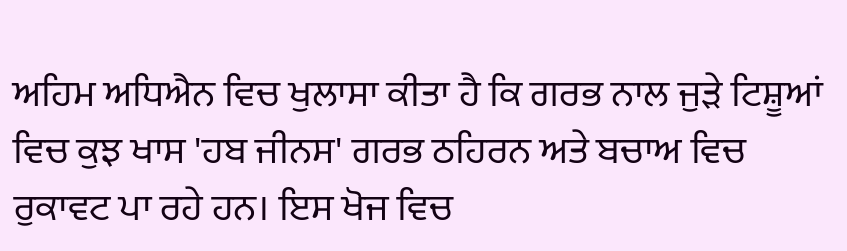ਅਹਿਮ ਅਧਿਐਨ ਵਿਚ ਖੁਲਾਸਾ ਕੀਤਾ ਹੈ ਕਿ ਗਰਭ ਨਾਲ ਜੁੜੇ ਟਿਸ਼ੂਆਂ ਵਿਚ ਕੁਝ ਖਾਸ 'ਹਬ ਜੀਨਸ' ਗਰਭ ਠਹਿਰਨ ਅਤੇ ਬਚਾਅ ਵਿਚ ਰੁਕਾਵਟ ਪਾ ਰਹੇ ਹਨ। ਇਸ ਖੋਜ ਵਿਚ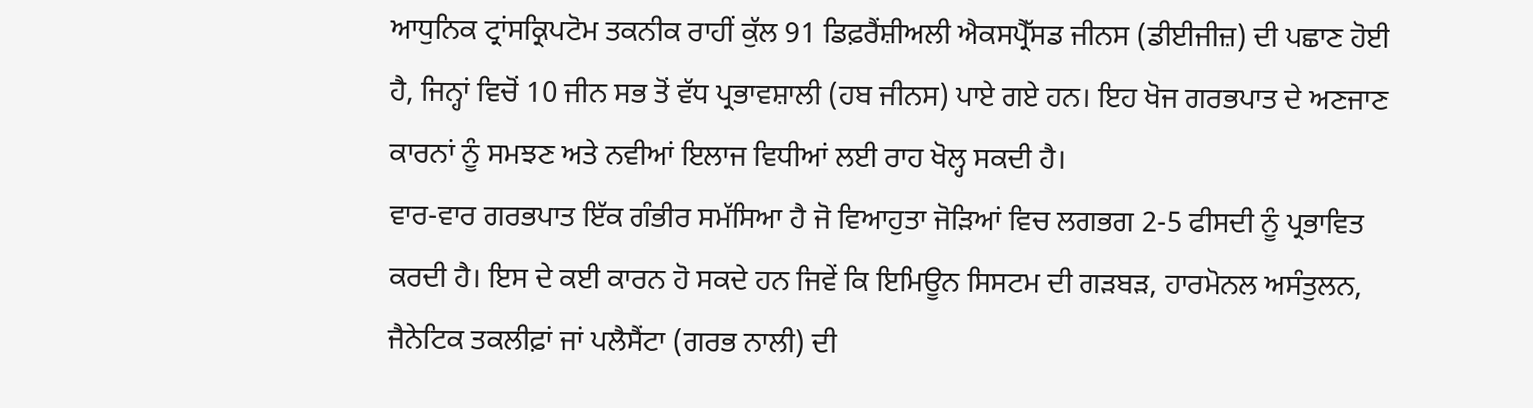ਆਧੁਨਿਕ ਟ੍ਰਾਂਸਕ੍ਰਿਪਟੋਮ ਤਕਨੀਕ ਰਾਹੀਂ ਕੁੱਲ 91 ਡਿਫ਼ਰੈਂਸ਼ੀਅਲੀ ਐਕਸਪ੍ਰੈੱਸਡ ਜੀਨਸ (ਡੀਈਜੀਜ਼) ਦੀ ਪਛਾਣ ਹੋਈ ਹੈ, ਜਿਨ੍ਹਾਂ ਵਿਚੋਂ 10 ਜੀਨ ਸਭ ਤੋਂ ਵੱਧ ਪ੍ਰਭਾਵਸ਼ਾਲੀ (ਹਬ ਜੀਨਸ) ਪਾਏ ਗਏ ਹਨ। ਇਹ ਖੋਜ ਗਰਭਪਾਤ ਦੇ ਅਣਜਾਣ ਕਾਰਨਾਂ ਨੂੰ ਸਮਝਣ ਅਤੇ ਨਵੀਆਂ ਇਲਾਜ ਵਿਧੀਆਂ ਲਈ ਰਾਹ ਖੋਲ੍ਹ ਸਕਦੀ ਹੈ।
ਵਾਰ-ਵਾਰ ਗਰਭਪਾਤ ਇੱਕ ਗੰਭੀਰ ਸਮੱਸਿਆ ਹੈ ਜੋ ਵਿਆਹੁਤਾ ਜੋੜਿਆਂ ਵਿਚ ਲਗਭਗ 2-5 ਫੀਸਦੀ ਨੂੰ ਪ੍ਰਭਾਵਿਤ ਕਰਦੀ ਹੈ। ਇਸ ਦੇ ਕਈ ਕਾਰਨ ਹੋ ਸਕਦੇ ਹਨ ਜਿਵੇਂ ਕਿ ਇਮਿਊਨ ਸਿਸਟਮ ਦੀ ਗੜਬੜ, ਹਾਰਮੋਨਲ ਅਸੰਤੁਲਨ, ਜੈਨੇਟਿਕ ਤਕਲੀਫ਼ਾਂ ਜਾਂ ਪਲੈਸੈਂਟਾ (ਗਰਭ ਨਾਲੀ) ਦੀ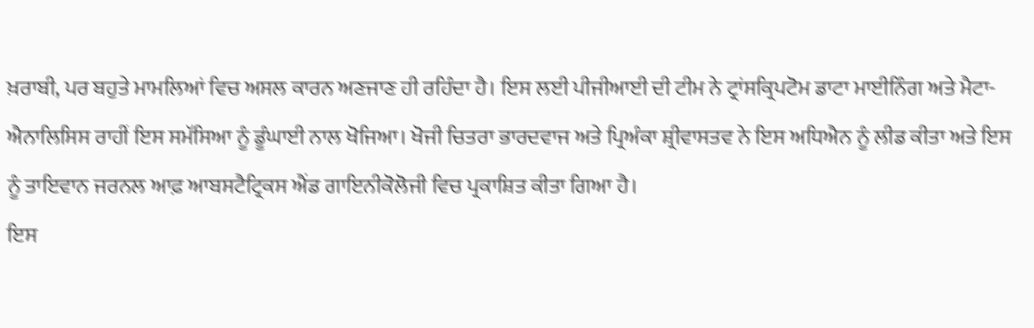ਖ਼ਰਾਬੀ, ਪਰ ਬਹੁਤੇ ਮਾਮਲਿਆਂ ਵਿਚ ਅਸਲ ਕਾਰਨ ਅਣਜਾਣ ਹੀ ਰਹਿੰਦਾ ਹੈ। ਇਸ ਲਈ ਪੀਜੀਆਈ ਦੀ ਟੀਮ ਨੇ ਟ੍ਰਾਂਸਕ੍ਰਿਪਟੋਮ ਡਾਟਾ ਮਾਈਨਿੰਗ ਅਤੇ ਮੈਟਾ-ਐਨਾਲਿਸਿਸ ਰਾਹੀਂ ਇਸ ਸਮੱਸਿਆ ਨੂੰ ਡੂੰਘਾਈ ਨਾਲ ਖੋਜਿਆ। ਖੋਜੀ ਚਿਤਰਾ ਭਾਰਦਵਾਜ ਅਤੇ ਪ੍ਰਿਅੰਕਾ ਸ਼੍ਰੀਵਾਸਤਵ ਨੇ ਇਸ ਅਧਿਐਨ ਨੂੰ ਲੀਡ ਕੀਤਾ ਅਤੇ ਇਸ ਨੂੰ ਤਾਇਵਾਨ ਜਰਨਲ ਆਫ਼ ਆਬਸਟੈਟ੍ਰਿਕਸ ਐਂਡ ਗਾਇਨੀਕੋਲੋਜੀ ਵਿਚ ਪ੍ਰਕਾਸ਼ਿਤ ਕੀਤਾ ਗਿਆ ਹੈ।
ਇਸ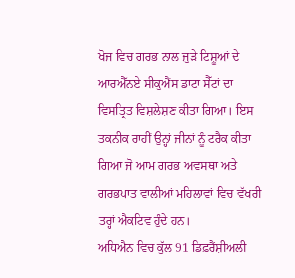ਖੋਜ ਵਿਚ ਗਰਭ ਨਾਲ ਜੁੜੇ ਟਿਸ਼ੂਆਂ ਦੇ ਆਰਐੱਨਏ ਸੀਕੁਐਂਸ ਡਾਟਾ ਸੈੱਟਾਂ ਦਾ ਵਿਸਤ੍ਰਿਤ ਵਿਸ਼ਲੇਸ਼ਣ ਕੀਤਾ ਗਿਆ। ਇਸ ਤਕਨੀਕ ਰਾਹੀਂ ਉਨ੍ਹਾਂ ਜੀਨਾਂ ਨੂੰ ਟਰੈਕ ਕੀਤਾ ਗਿਆ ਜੋ ਆਮ ਗਰਭ ਅਵਸਥਾ ਅਤੇ ਗਰਭਪਾਤ ਵਾਲੀਆਂ ਮਹਿਲਾਵਾਂ ਵਿਚ ਵੱਖਰੀ ਤਰ੍ਹਾਂ ਐਕਟਿਵ ਹੁੰਦੇ ਹਨ।
ਅਧਿਐਨ ਵਿਚ ਕੁੱਲ 91 ਡਿਫ਼ਰੈਂਸ਼ੀਅਲੀ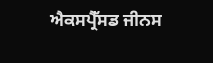ਐਕਸਪ੍ਰੈੱਸਡ ਜੀਨਸ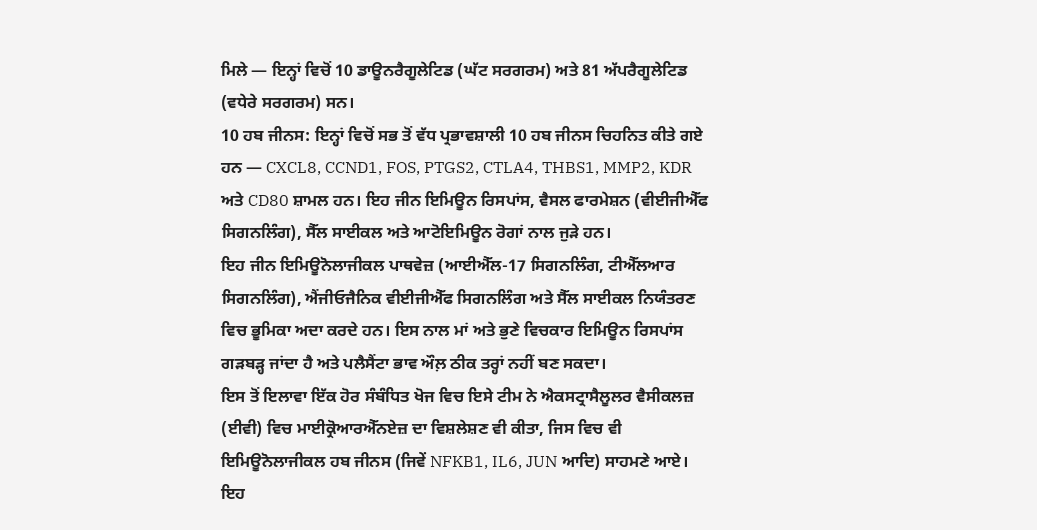ਮਿਲੇ — ਇਨ੍ਹਾਂ ਵਿਚੋਂ 10 ਡਾਊਨਰੈਗੂਲੇਟਿਡ (ਘੱਟ ਸਰਗਰਮ) ਅਤੇ 81 ਅੱਪਰੈਗੂਲੇਟਿਡ (ਵਧੇਰੇ ਸਰਗਰਮ) ਸਨ।
10 ਹਬ ਜੀਨਸ: ਇਨ੍ਹਾਂ ਵਿਚੋਂ ਸਭ ਤੋਂ ਵੱਧ ਪ੍ਰਭਾਵਸ਼ਾਲੀ 10 ਹਬ ਜੀਨਸ ਚਿਹਨਿਤ ਕੀਤੇ ਗਏ ਹਨ — CXCL8, CCND1, FOS, PTGS2, CTLA4, THBS1, MMP2, KDR ਅਤੇ CD80 ਸ਼ਾਮਲ ਹਨ। ਇਹ ਜੀਨ ਇਮਿਊਨ ਰਿਸਪਾਂਸ, ਵੈਸਲ ਫਾਰਮੇਸ਼ਨ (ਵੀਈਜੀਐੱਫ ਸਿਗਨਲਿੰਗ), ਸੈੱਲ ਸਾਈਕਲ ਅਤੇ ਆਟੋਇਮਿਊਨ ਰੋਗਾਂ ਨਾਲ ਜੁੜੇ ਹਨ।
ਇਹ ਜੀਨ ਇਮਿਊਨੋਲਾਜੀਕਲ ਪਾਥਵੇਜ਼ (ਆਈਐੱਲ-17 ਸਿਗਨਲਿੰਗ, ਟੀਐੱਲਆਰ ਸਿਗਨਲਿੰਗ), ਐਂਜੀਓਜੈਨਿਕ ਵੀਈਜੀਐੱਫ ਸਿਗਨਲਿੰਗ ਅਤੇ ਸੈੱਲ ਸਾਈਕਲ ਨਿਯੰਤਰਣ ਵਿਚ ਭੂਮਿਕਾ ਅਦਾ ਕਰਦੇ ਹਨ। ਇਸ ਨਾਲ ਮਾਂ ਅਤੇ ਭੁਣੇ ਵਿਚਕਾਰ ਇਮਿਊਨ ਰਿਸਪਾਂਸ ਗੜਬੜ੍ਹ ਜਾਂਦਾ ਹੈ ਅਤੇ ਪਲੈਸੈਂਟਾ ਭਾਵ ਔਲ਼ ਠੀਕ ਤਰ੍ਹਾਂ ਨਹੀਂ ਬਣ ਸਕਦਾ।
ਇਸ ਤੋਂ ਇਲਾਵਾ ਇੱਕ ਹੋਰ ਸੰਬੰਧਿਤ ਖੋਜ ਵਿਚ ਇਸੇ ਟੀਮ ਨੇ ਐਕਸਟ੍ਰਾਸੈਲੂਲਰ ਵੈਸੀਕਲਜ਼ (ਈਵੀ) ਵਿਚ ਮਾਈਕ੍ਰੋਆਰਐੱਨਏਜ਼ ਦਾ ਵਿਸ਼ਲੇਸ਼ਣ ਵੀ ਕੀਤਾ, ਜਿਸ ਵਿਚ ਵੀ ਇਮਿਊਨੋਲਾਜੀਕਲ ਹਬ ਜੀਨਸ (ਜਿਵੇਂ NFKB1, IL6, JUN ਆਦਿ) ਸਾਹਮਣੇ ਆਏ। ਇਹ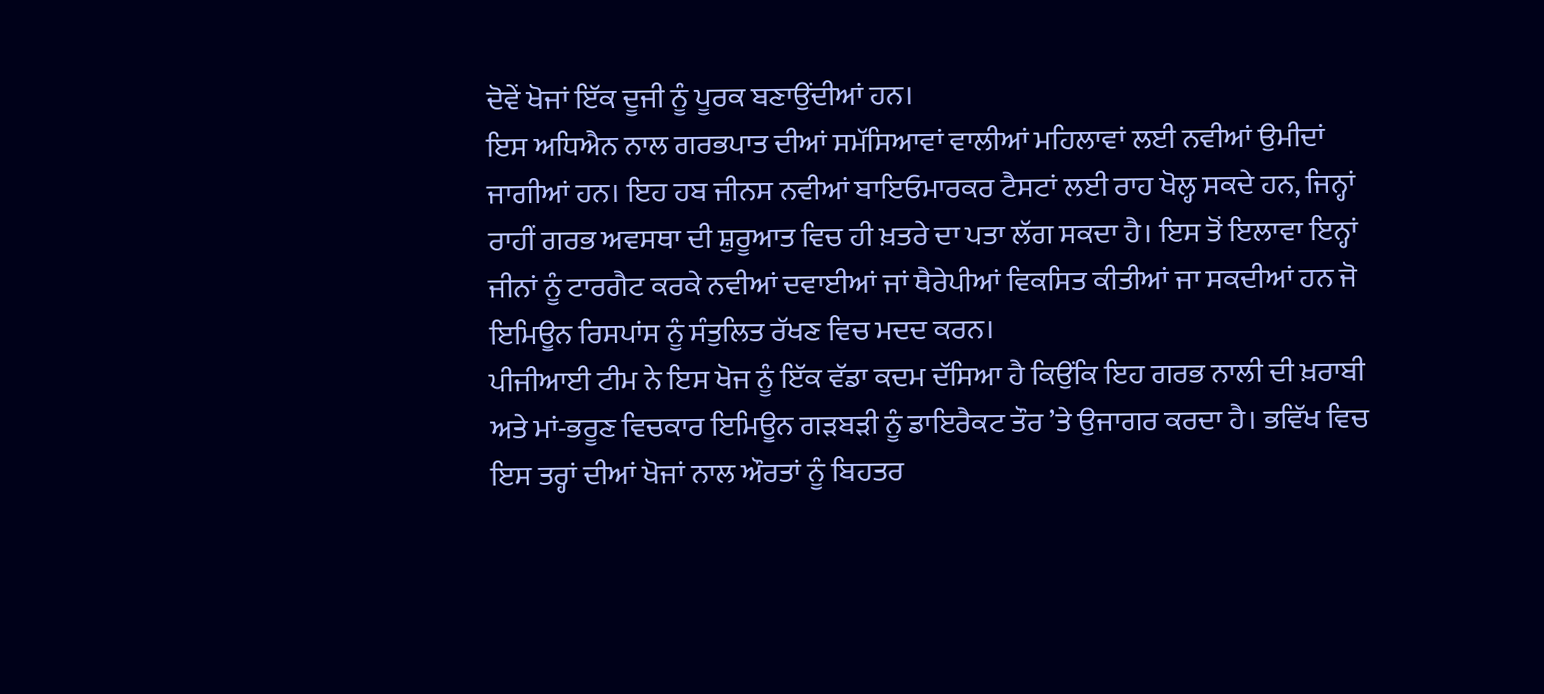ਦੋਵੇਂ ਖੋਜਾਂ ਇੱਕ ਦੂਜੀ ਨੂੰ ਪੂਰਕ ਬਣਾਉਂਦੀਆਂ ਹਨ।
ਇਸ ਅਧਿਐਨ ਨਾਲ ਗਰਭਪਾਤ ਦੀਆਂ ਸਮੱਸਿਆਵਾਂ ਵਾਲੀਆਂ ਮਹਿਲਾਵਾਂ ਲਈ ਨਵੀਆਂ ਉਮੀਦਾਂ ਜਾਗੀਆਂ ਹਨ। ਇਹ ਹਬ ਜੀਨਸ ਨਵੀਆਂ ਬਾਇਓਮਾਰਕਰ ਟੈਸਟਾਂ ਲਈ ਰਾਹ ਖੋਲ੍ਹ ਸਕਦੇ ਹਨ, ਜਿਨ੍ਹਾਂ ਰਾਹੀਂ ਗਰਭ ਅਵਸਥਾ ਦੀ ਸ਼ੁਰੂਆਤ ਵਿਚ ਹੀ ਖ਼ਤਰੇ ਦਾ ਪਤਾ ਲੱਗ ਸਕਦਾ ਹੈ। ਇਸ ਤੋਂ ਇਲਾਵਾ ਇਨ੍ਹਾਂ ਜੀਨਾਂ ਨੂੰ ਟਾਰਗੈਟ ਕਰਕੇ ਨਵੀਆਂ ਦਵਾਈਆਂ ਜਾਂ ਥੈਰੇਪੀਆਂ ਵਿਕਸਿਤ ਕੀਤੀਆਂ ਜਾ ਸਕਦੀਆਂ ਹਨ ਜੋ ਇਮਿਊਨ ਰਿਸਪਾਂਸ ਨੂੰ ਸੰਤੁਲਿਤ ਰੱਖਣ ਵਿਚ ਮਦਦ ਕਰਨ।
ਪੀਜੀਆਈ ਟੀਮ ਨੇ ਇਸ ਖੋਜ ਨੂੰ ਇੱਕ ਵੱਡਾ ਕਦਮ ਦੱਸਿਆ ਹੈ ਕਿਉਂਕਿ ਇਹ ਗਰਭ ਨਾਲੀ ਦੀ ਖ਼ਰਾਬੀ ਅਤੇ ਮਾਂ-ਭਰੂਣ ਵਿਚਕਾਰ ਇਮਿਊਨ ਗੜਬੜੀ ਨੂੰ ਡਾਇਰੈਕਟ ਤੌਰ ’ਤੇ ਉਜਾਗਰ ਕਰਦਾ ਹੈ। ਭਵਿੱਖ ਵਿਚ ਇਸ ਤਰ੍ਹਾਂ ਦੀਆਂ ਖੋਜਾਂ ਨਾਲ ਔਰਤਾਂ ਨੂੰ ਬਿਹਤਰ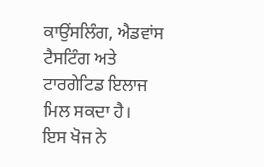ਕਾਉਂਸਲਿੰਗ, ਐਡਵਾਂਸ ਟੈਸਟਿੰਗ ਅਤੇ ਟਾਰਗੇਟਿਡ ਇਲਾਜ ਮਿਲ ਸਕਦਾ ਹੈ।
ਇਸ ਖੋਜ ਨੇ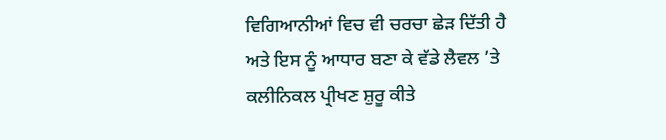ਵਿਗਿਆਨੀਆਂ ਵਿਚ ਵੀ ਚਰਚਾ ਛੇੜ ਦਿੱਤੀ ਹੈ ਅਤੇ ਇਸ ਨੂੰ ਆਧਾਰ ਬਣਾ ਕੇ ਵੱਡੇ ਲੈਵਲ ’ਤੇ ਕਲੀਨਿਕਲ ਪ੍ਰੀਖਣ ਸ਼ੁਰੂ ਕੀਤੇ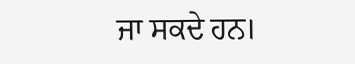ਜਾ ਸਕਦੇ ਹਨ।